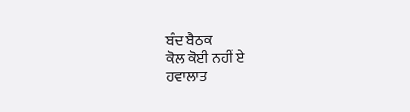ਬੰਦ ਬੈਠਕ
ਕੋਲ ਕੋਈ ਨਹੀਂ ਏ
ਹਵਾਲਾਤ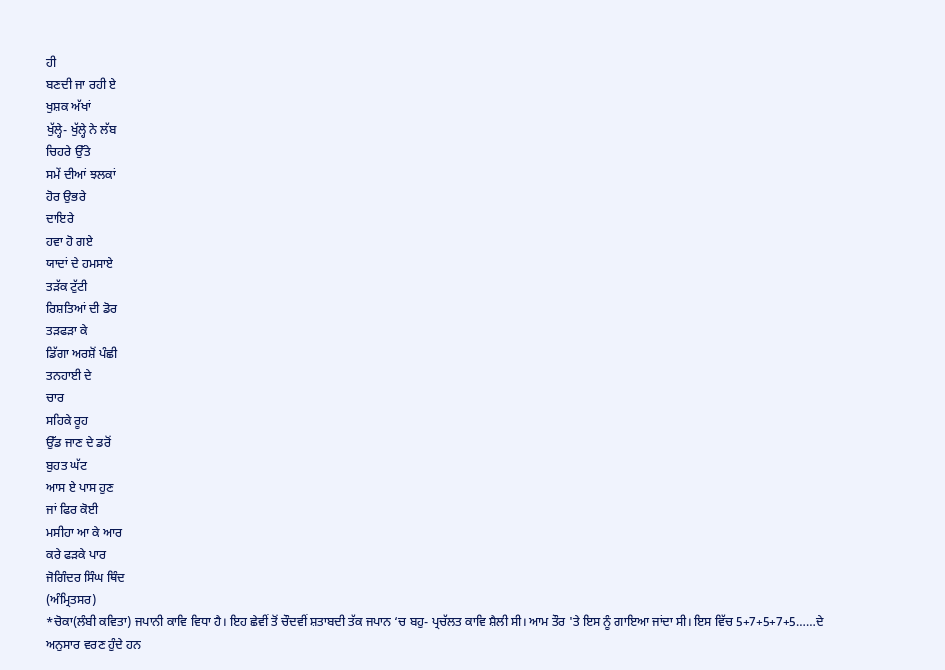ਹੀ
ਬਣਦੀ ਜਾ ਰਹੀ ਏ
ਖੁਸ਼ਕ ਅੱਖਾਂ
ਖੁੱਲ੍ਹੇ- ਖੁੱਲ੍ਹੇ ਨੇ ਲੱਬ
ਚਿਹਰੇ ਉੱਤੇ
ਸਮੇਂ ਦੀਆਂ ਝਲਕਾਂ
ਹੋਰ ਉਭਰੇ
ਦਾਇਰੇ
ਹਵਾ ਹੋ ਗਏ
ਯਾਦਾਂ ਦੇ ਹਮਸਾਏ
ਤੜੱਕ ਟੁੱਟੀ
ਰਿਸ਼ਤਿਆਂ ਦੀ ਡੋਰ
ਤੜਫੜਾ ਕੇ
ਡਿੱਗਾ ਅਰਸ਼ੋਂ ਪੰਛੀ
ਤਨਹਾਈ ਦੇ
ਚਾਰ
ਸਹਿਕੇ ਰੂਹ
ਉੱਡ ਜਾਣ ਦੇ ਡਰੋਂ
ਬੁਹਤ ਘੱਟ
ਆਸ ਏ ਪਾਸ ਹੁਣ
ਜਾਂ ਫਿਰ ਕੋਈ
ਮਸੀਹਾ ਆ ਕੇ ਆਰ
ਕਰੇ ਫੜਕੇ ਪਾਰ
ਜੋਗਿੰਦਰ ਸਿੰਘ ਥਿੰਦ
(ਅੰਮ੍ਰਿਤਸਰ)
*ਚੋਕਾ(ਲੰਬੀ ਕਵਿਤਾ) ਜਪਾਨੀ ਕਾਵਿ ਵਿਧਾ ਹੈ। ਇਹ ਛੇਵੀਂ ਤੋਂ ਚੌਦਵੀਂ ਸ਼ਤਾਬਦੀ ਤੱਕ ਜਪਾਨ ‘ਚ ਬਹੁ- ਪ੍ਰਚੱਲਤ ਕਾਵਿ ਸ਼ੈਲੀ ਸੀ। ਆਮ ਤੌਰ 'ਤੇ ਇਸ ਨੂੰ ਗਾਇਆ ਜਾਂਦਾ ਸੀ। ਇਸ ਵਿੱਚ 5+7+5+7+5……ਦੇ ਅਨੁਸਾਰ ਵਰਣ ਹੁੰਦੇ ਹਨ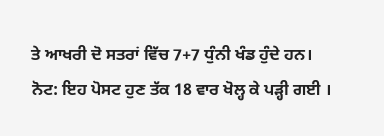ਤੇ ਆਖਰੀ ਦੋ ਸਤਰਾਂ ਵਿੱਚ 7+7 ਧੁੰਨੀ ਖੰਡ ਹੁੰਦੇ ਹਨ।
ਨੋਟ: ਇਹ ਪੋਸਟ ਹੁਣ ਤੱਕ 18 ਵਾਰ ਖੋਲ੍ਹ ਕੇ ਪੜ੍ਹੀ ਗਈ ।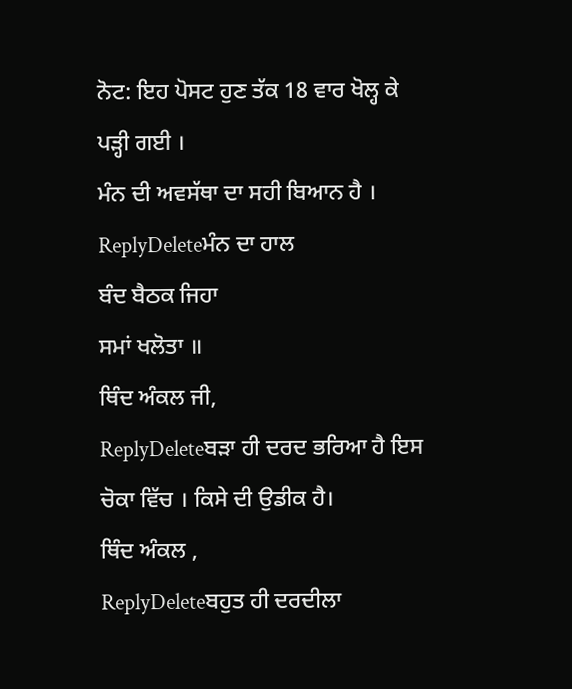ਨੋਟ: ਇਹ ਪੋਸਟ ਹੁਣ ਤੱਕ 18 ਵਾਰ ਖੋਲ੍ਹ ਕੇ ਪੜ੍ਹੀ ਗਈ ।
ਮੰਨ ਦੀ ਅਵਸੱਥਾ ਦਾ ਸਹੀ ਬਿਆਨ ਹੈ ।
ReplyDeleteਮੰਨ ਦਾ ਹਾਲ
ਬੰਦ ਬੈਠਕ ਜਿਹਾ
ਸਮਾਂ ਖਲੋਤਾ ॥
ਥਿੰਦ ਅੰਕਲ ਜੀ,
ReplyDeleteਬੜਾ ਹੀ ਦਰਦ ਭਰਿਆ ਹੈ ਇਸ ਚੋਕਾ ਵਿੱਚ । ਕਿਸੇ ਦੀ ਉਡੀਕ ਹੈ।
ਥਿੰਦ ਅੰਕਲ ,
ReplyDeleteਬਹੁਤ ਹੀ ਦਰਦੀਲਾ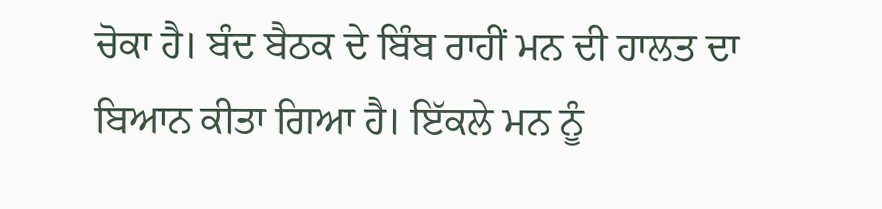ਚੋਕਾ ਹੈ। ਬੰਦ ਬੈਠਕ ਦੇ ਬਿੰਬ ਰਾਹੀਂ ਮਨ ਦੀ ਹਾਲਤ ਦਾ ਬਿਆਨ ਕੀਤਾ ਗਿਆ ਹੈ। ਇੱਕਲੇ ਮਨ ਨੂੰ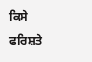ਕਿਸੇ ਫਰਿਸ਼ਤੇ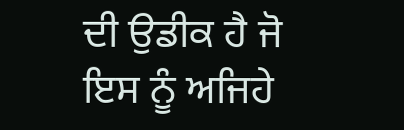ਦੀ ਉਡੀਕ ਹੈ ਜੋ ਇਸ ਨੂੰ ਅਜਿਹੇ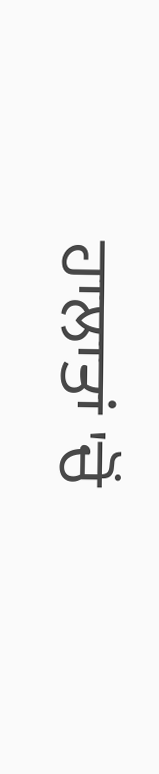ਹਾਲਾਤਾਂ 'ਚੋਂ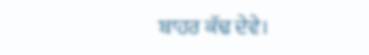ਬਾਹਰ ਕੱਢ ਦੇਵੇ।